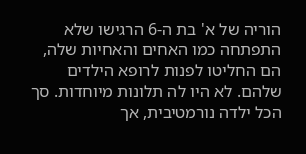הוריה של א' בת ה-6 הרגישו שלא התפתחה כמו האחים והאחיות שלה, הם החליטו לפנות לרופא הילדים שלהם. לא היו לה תלונות מיוחדות. סך הכל ילדה נורמטיבית, אך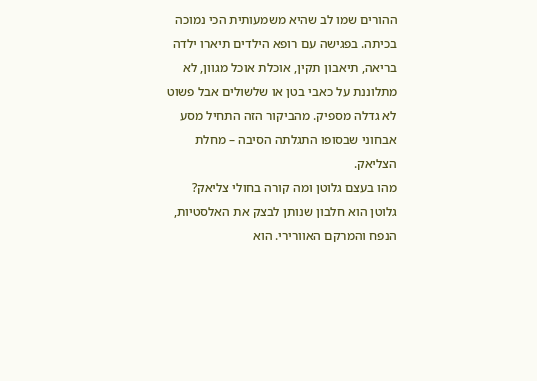ההורים שמו לב שהיא משמעותית הכי נמוכה בכיתה. בפגישה עם רופא הילדים תיארו ילדה בריאה, תיאבון תקין, אוכלת אוכל מגוון, לא מתלוננת על כאבי בטן או שלשולים אבל פשוט לא גדלה מספיק. מהביקור הזה התחיל מסע אבחוני שבסופו התגלתה הסיבה – מחלת הצליאק.
מהו בעצם גלוטן ומה קורה בחולי צליאק?
גלוטן הוא חלבון שנותן לבצק את האלסטיות, הנפח והמרקם האוורירי. הוא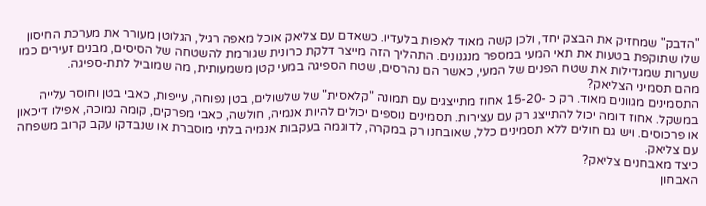"הדבק" שמחזיק את הבצק יחד, ולכן קשה מאוד לאפות בלעדיו. כשאדם עם צליאק אוכל מאפה רגיל, הגלוטן מעורר את מערכת החיסון שלו שתוקפת בטעות את תאי המעי במספר מנגנונים. התהליך הזה מייצר דלקת כרונית שגורמת להשטחה של הסיסים, מבנים זעירים כמו שערות שמגדילות את שטח הפנים של המעי, כאשר הם נהרסים, שטח הספיגה במעי קטן משמעותית, מה שמוביל לתת-ספיגה.
מהם תסמיני הצליאק?
התסמינים מגוונים מאוד. רק כ -15-20 אחוז מתייצגים עם תמונה "קלאסית" של שלשולים, בטן נפוחה, עייפות, כאבי בטן וחוסר עלייה במשקל. אחוז דומה יכול להתייצג רק עם עצירות. תסמינים נוספים יכולים להיות אנמיה, חולשה, כאבי מפרקים, קומה נמוכה, אפילו דיכאון או פרכוסים. ויש גם חולים ללא תסמינים כלל, שאובחנו רק במקרה, לדוגמה בעקבות אנמיה בלתי מוסברת או שנבדקו עקב קרוב משפחה עם צליאק.
כיצד מאבחנים צליאק?
האבחון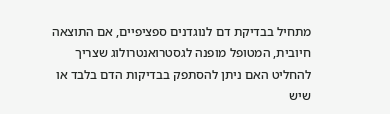מתחיל בבדיקת דם לנוגדנים ספציפיים, אם התוצאה חיובית, המטופל מופנה לגסטרואנטרולוג שצריך להחליט האם ניתן להסתפק בבדיקות הדם בלבד או שיש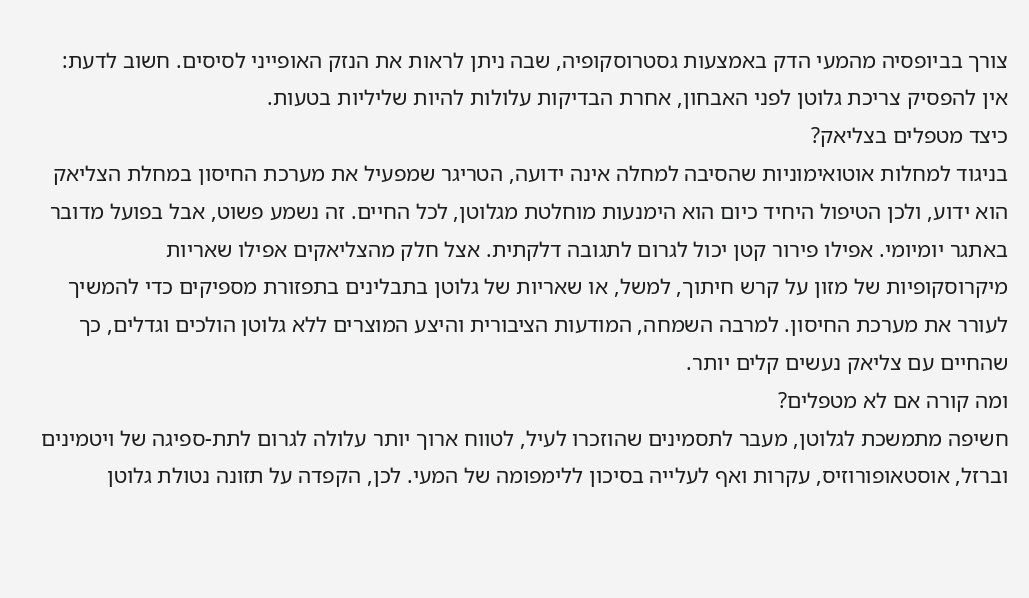צורך בביופסיה מהמעי הדק באמצעות גסטרוסקופיה, שבה ניתן לראות את הנזק האופייני לסיסים. חשוב לדעת: אין להפסיק צריכת גלוטן לפני האבחון, אחרת הבדיקות עלולות להיות שליליות בטעות.
כיצד מטפלים בצליאק?
בניגוד למחלות אוטואימוניות שהסיבה למחלה אינה ידועה, הטריגר שמפעיל את מערכת החיסון במחלת הצליאק הוא ידוע, ולכן הטיפול היחיד כיום הוא הימנעות מוחלטת מגלוטן, לכל החיים. זה נשמע פשוט, אבל בפועל מדובר באתגר יומיומי. אפילו פירור קטן יכול לגרום לתגובה דלקתית. אצל חלק מהצליאקים אפילו שאריות מיקרוסקופיות של מזון על קרש חיתוך, למשל, או שאריות של גלוטן בתבלינים בתפזורת מספיקים כדי להמשיך לעורר את מערכת החיסון. למרבה השמחה, המודעות הציבורית והיצע המוצרים ללא גלוטן הולכים וגדלים, כך שהחיים עם צליאק נעשים קלים יותר.
ומה קורה אם לא מטפלים?
חשיפה מתמשכת לגלוטן, מעבר לתסמינים שהוזכרו לעיל, לטווח ארוך יותר עלולה לגרום לתת-ספיגה של ויטמינים וברזל, אוסטאופורוזיס, עקרות ואף לעלייה בסיכון ללימפומה של המעי. לכן, הקפדה על תזונה נטולת גלוטן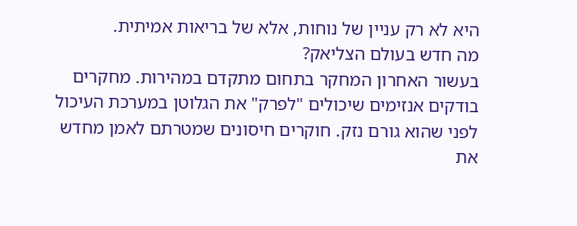היא לא רק עניין של נוחות, אלא של בריאות אמיתית.
מה חדש בעולם הצליאק?
בעשור האחרון המחקר בתחום מתקדם במהירות. מחקרים בודקים אנזימים שיכולים "לפרק" את הגלוטן במערכת העיכול לפני שהוא גורם נזק. חוקרים חיסונים שמטרתם לאמן מחדש את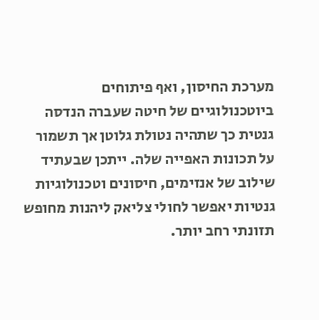מערכת החיסון, ואף פיתוחים ביוטכנולוגיים של חיטה שעברה הנדסה גנטית כך שתהיה נטולת גלוטן אך תשמור על תכונות האפייה שלה. ייתכן שבעתיד שילוב של אנזימים, חיסונים וטכנולוגיות גנטיות יאפשר לחולי צליאק ליהנות מחופש תזונתי רחב יותר.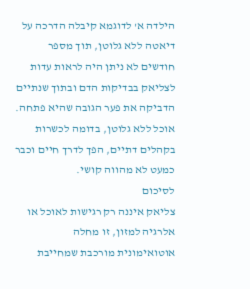הילדה א' לדוגמא קיבלה הדרכה על דיאטה ללא גלוטן, תוך מספר חודשים לא ניתן היה לראות עדות לצליאק בבדיקות הדם ובתוך שנתיים הדביקה את פער הגובה שהיא פתחה. אוכל ללא גלוטן, בדומה לכשרות בקהלים דתיים, הפך לדרך חיים וכבר כמעט לא מהווה קושי.
לסיכום
צליאק איננה רק רגישות לאוכל או אלרגיה למזון, זו מחלה אוטואימונית מורכבת שמחייבת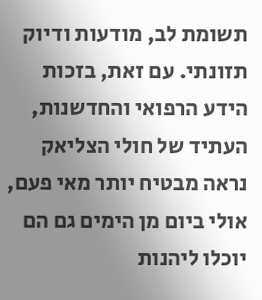תשומת לב, מודעות ודיוק תזונתי. עם זאת, בזכות הידע הרפואי והחדשנות, העתיד של חולי הצליאק נראה מבטיח יותר מאי פעם, אולי ביום מן הימים גם הם יוכלו ליהנות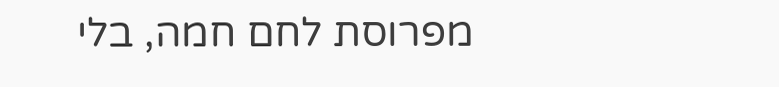מפרוסת לחם חמה, בלי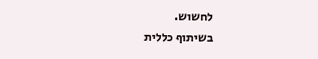לחשוש.
בשיתוף כללית